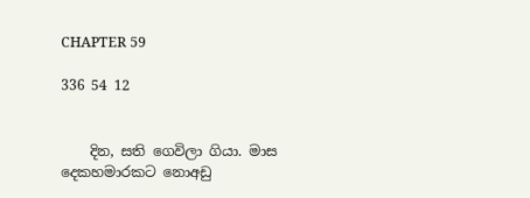CHAPTER 59

336 54 12


    දින, සති ගෙවිලා ගියා. මාස දෙකහමාරකට නොඅඩු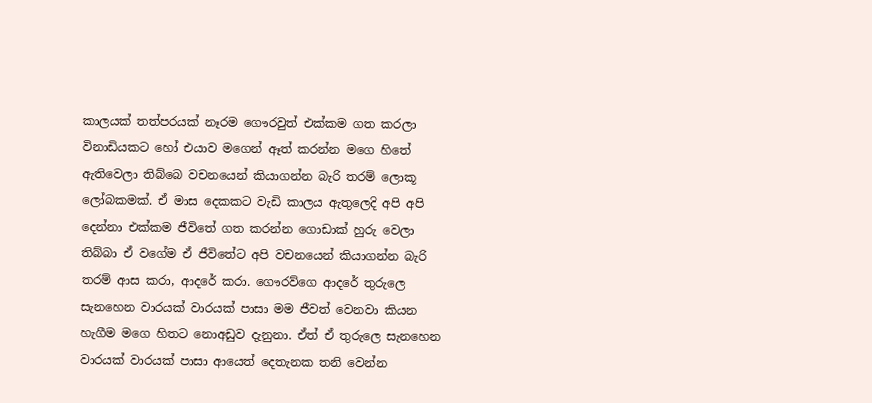කාලයක් තත්පරයක් නෑරම ගෞරවුත් එක්කම ගත කරලා විනාඩියකට හෝ එයාව මගෙන් ඈත් කරන්න මගෙ හිතේ ඇතිවෙලා තිබ්බෙ වචනයෙන් කියාගන්න බැරි තරම් ලොකූ ලෝබකමක්. ඒ මාස දෙකකට වැඩි කාලය ඇතුලෙදි අපි අපි දෙන්නා එක්කම ජීවිතේ ගත කරන්න ගොඩාක් හුරු වෙලා තිබ්බා ඒ වගේම ඒ ජීවිතේට අපි වචනයෙන් කියාගන්න බැරි තරම් ආස කරා, ආදරේ කරා. ගෞරව්ගෙ ආදරේ තුරුලෙ සැනහෙන වාරයක් වාරයක් පාසා මම ජීවත් වෙනවා කියන හැගීම මගෙ හිතට නොඅඩුව දැනුනා. ඒත් ඒ තුරුලෙ සැනහෙන වාරයක් වාරයක් පාසා ආයෙත් දෙතැනක තනි වෙන්න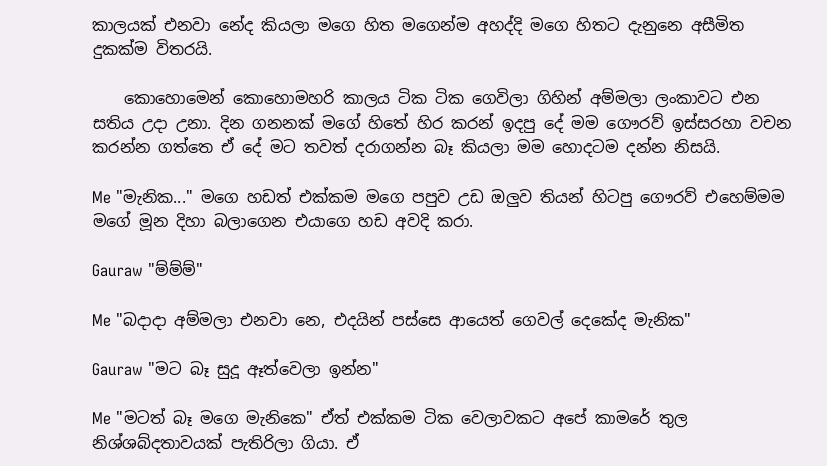කාලයක් එනවා නේද කියලා මගෙ හිත මගෙන්ම අහද්දි මගෙ හිතට දැනුනෙ අසීමිත දුකක්ම විතරයි.

    කොහොමෙන් කොහොමහරි කාලය ටික ටික ගෙවිලා ගිහින් අම්මලා ලංකාවට එන සතිය උදා උනා. දින ගනනක් මගේ හිතේ හිර කරන් ඉදපු දේ මම ගෞරව් ඉස්සරහා වචන කරන්න ගත්තෙ ඒ දේ මට තවත් දරාගන්න බෑ කියලා මම හොදටම දන්න නිසයි.

Me "මැනික..." මගෙ හඩත් එක්කම මගෙ පපුව උඩ ඔලුව තියන් හිටපු ගෞරව් එහෙම්මම මගේ මූන දිහා බලාගෙන එයාගෙ හඩ අවදි කරා.

Gauraw "ම්ම්ම්"

Me "බදාදා අම්මලා එනවා නෙ, එදයින් පස්සෙ ආයෙත් ගෙවල් දෙකේද මැනික"

Gauraw "මට බෑ සුදූ ඈත්වෙලා ඉන්න"

Me "මටත් බෑ මගෙ මැනිකෙ" ඒත් එක්කම ටික වෙලාවකට අපේ කාමරේ තුල නිශ්ශබ්දතාවයක් පැතිරිලා ගියා. ඒ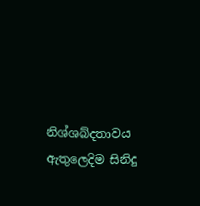නිශ්ශබ්දතාවය ඇතුලෙදිම සිනිදු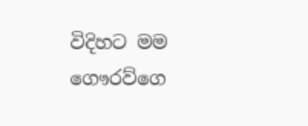විදිහට මම ගෞරව්ගෙ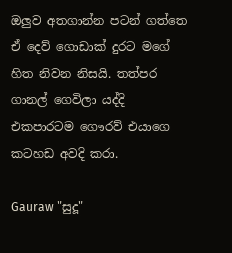ඔලුව අතගාන්න පටන් ගත්තෙ ඒ දෙව් ගොඩාක් දුරට මගේ හිත නිවන නිසයි. තත්පර ගානල් ගෙවිලා යද්දි එකපාරටම ගෞරව් එයාගෙ කටහඩ අවදි කරා.

Gauraw "සුදූ"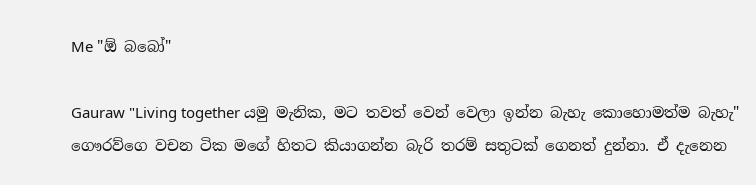Me "ඕ බබෝ"

Gauraw "Living together යමු මැනික, මට තවත් වෙන් වෙලා ඉන්න බැහැ කොහොමත්ම බැහැ" ගෞරව්ගෙ වචන ටික මගේ හිතට කියාගන්න බැරි තරම් සතුටක් ගෙනත් දුන්නා. ඒ දැනෙන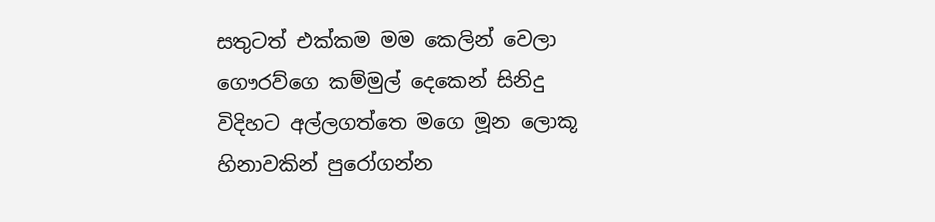සතුටත් එක්කම මම කෙලින් වෙලා ගෞරව්ගෙ කම්මුල් දෙකෙන් සිනිදු විදිහට අල්ලගත්තෙ මගෙ මූන ලොකූ හිනාවකින් පුරෝගන්න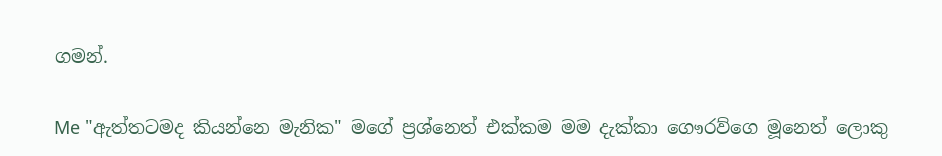ගමන්.

Me "ඇත්තටමද කියන්නෙ මැනික" මගේ ප්‍රශ්නෙත් එක්කම මම දැක්කා ගෞරව්ගෙ මූනෙත් ලොකු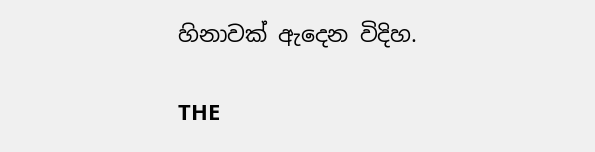හිනාවක් ඇදෙන විදිහ.

THE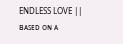ENDLESS LOVE || ʙᴀꜱᴇᴅ ᴏɴ ᴀ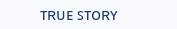ᴛʀᴜᴇ ꜱᴛᴏʀʏ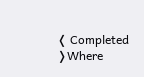❬ Completed ❭Where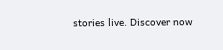stories live. Discover now